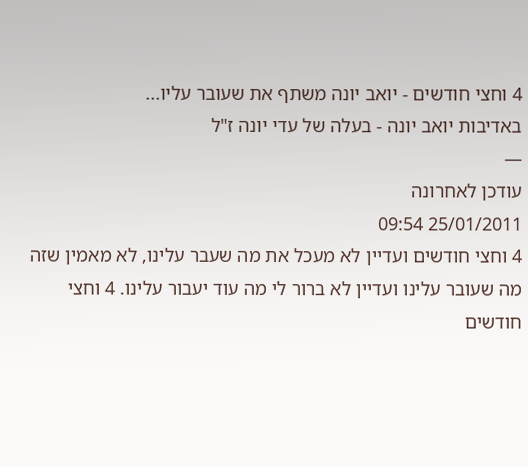4 וחצי חודשים - יואב יונה משתף את שעובר עליו...
באדיבות יואב יונה - בעלה של עדי יונה ז"ל
—
עודכן לאחרונה
25/01/2011 09:54
4 וחצי חודשים ועדיין לא מעכל את מה שעבר עלינו, לא מאמין שזה מה שעובר עלינו ועדיין לא ברור לי מה עוד יעבור עלינו. 4 וחצי חודשים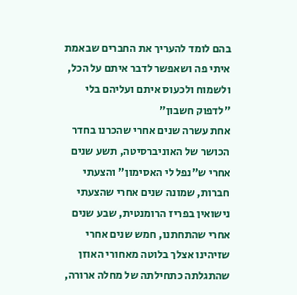בהם לומד להעריך את החברים שבאמת איתי פה ושאפשר לדבר איתם על הכל, ולשמוח ולכעוס איתם ועליהם בלי "לדפוק חשבון"
אחת עשרה שנים אחרי שהכרנו בחדר הכושר של האוניברסיטה, תשע שנים אחרי ש"נפל לי האסימון" והצעתי חברות, שמונה שנים אחרי שהצעתי נישואין בפריז הרומנטית, שבע שנים אחרי שהתחתנו, חמש שנים אחרי שזיהינו אצלך בלוטה מאחורי האוזן שהתגלתה כתחילתה של מחלה ארורה,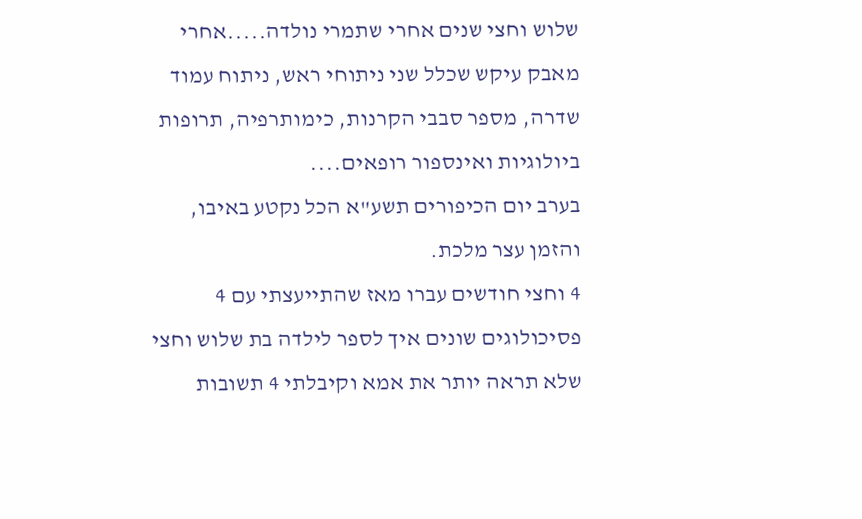שלוש וחצי שנים אחרי שתמרי נולדה.....אחרי מאבק עיקש שכלל שני ניתוחי ראש, ניתוח עמוד שדרה, מספר סבבי הקרנות, כימותרפיה, תרופות ביולוגיות ואינספור רופאים....
בערב יום הכיפורים תשע"א הכל נקטע באיבו, והזמן עצר מלכת.
4 וחצי חודשים עברו מאז שהתייעצתי עם 4 פסיכולוגים שונים איך לספר לילדה בת שלוש וחצי שלא תראה יותר את אמא וקיבלתי 4 תשובות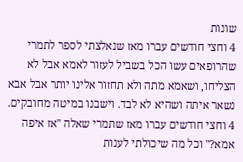שונות
4 וחצי חודשים עברו מאז שנאלצתי לספר לתמרי שהרופאים עשו הכל בשביל לעזור לאמא אבל לא הצליחו, ושאמא מתה ולא תחזור אלינו יותר אבל אבא נשאר איתה ושהיא לא לבד. וישבנו במיטה מחובקים.
4 וחצי חודשים עברו מאז שתמרי שאלה "אז איפה אמא?" וכל מה שיכולתי לענות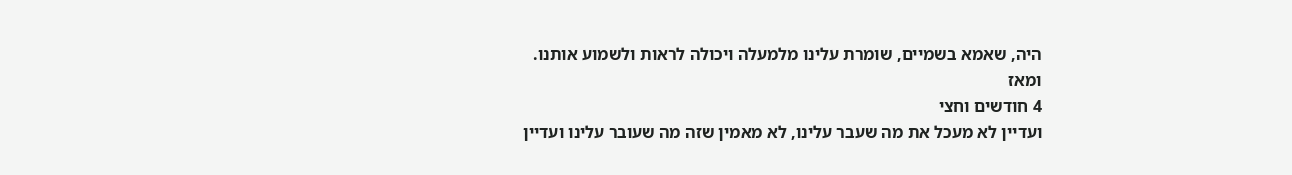היה, שאמא בשמיים, שומרת עלינו מלמעלה ויכולה לראות ולשמוע אותנו.
ומאז
4 חודשים וחצי
ועדיין לא מעכל את מה שעבר עלינו, לא מאמין שזה מה שעובר עלינו ועדיין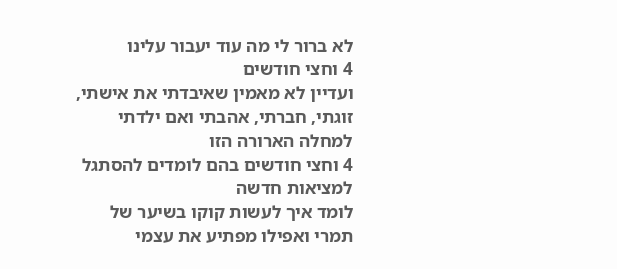לא ברור לי מה עוד יעבור עלינו
4 וחצי חודשים
ועדיין לא מאמין שאיבדתי את אישתי, זוגתי, חברתי, אהבתי ואם ילדתי
למחלה הארורה הזו
4 וחצי חודשים בהם לומדים להסתגל למציאות חדשה
לומד איך לעשות קוקו בשיער של תמרי ואפילו מפתיע את עצמי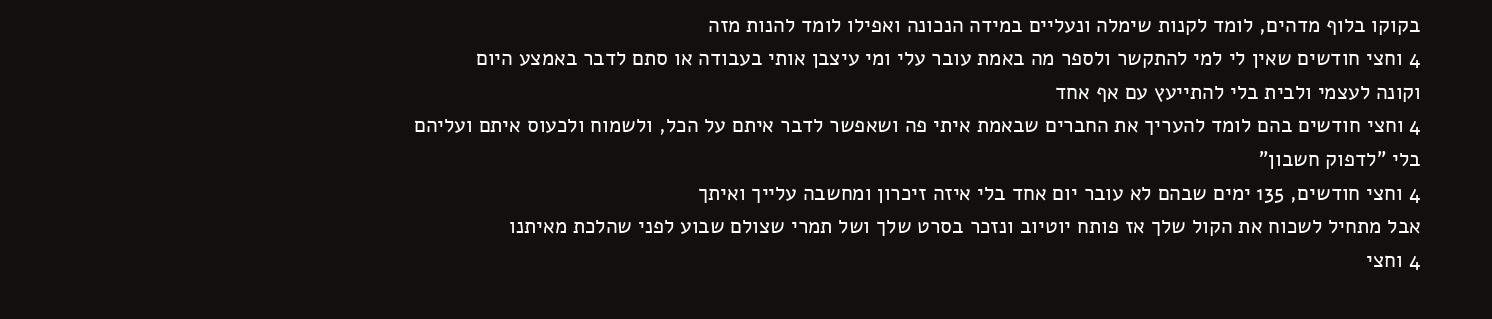בקוקו בלוף מדהים, לומד לקנות שימלה ונעליים במידה הנכונה ואפילו לומד להנות מזה
4 וחצי חודשים שאין לי למי להתקשר ולספר מה באמת עובר עלי ומי עיצבן אותי בעבודה או סתם לדבר באמצע היום
וקונה לעצמי ולבית בלי להתייעץ עם אף אחד
4 וחצי חודשים בהם לומד להעריך את החברים שבאמת איתי פה ושאפשר לדבר איתם על הכל, ולשמוח ולכעוס איתם ועליהם בלי "לדפוק חשבון"
4 וחצי חודשים, 135 ימים שבהם לא עובר יום אחד בלי איזה זיכרון ומחשבה עלייך ואיתך
אבל מתחיל לשכוח את הקול שלך אז פותח יוטיוב ונזכר בסרט שלך ושל תמרי שצולם שבוע לפני שהלכת מאיתנו
4 וחצי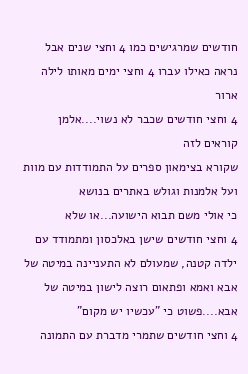חודשים שמרגישים כמו 4 וחצי שנים אבל נראה כאילו עברו 4 וחצי ימים מאותו לילה ארור
4 וחצי חודשים שכבר לא נשוי....אלמן קוראים לזה
שקורא בצימאון ספרים על התמודדות עם מוות ועל אלמנות וגולש באתרים בנושא
כי אולי משם תבוא הישועה...או שלא
4 וחצי חודשים שישן באלכסון ומתמודד עם ילדה קטנה, שמעולם לא התעניינה במיטה של אבא ואמא ופתאום רוצה לישון במיטה של אבא....פשוט כי "עכשיו יש מקום"
4 וחצי חודשים שתמרי מדברת עם התמונה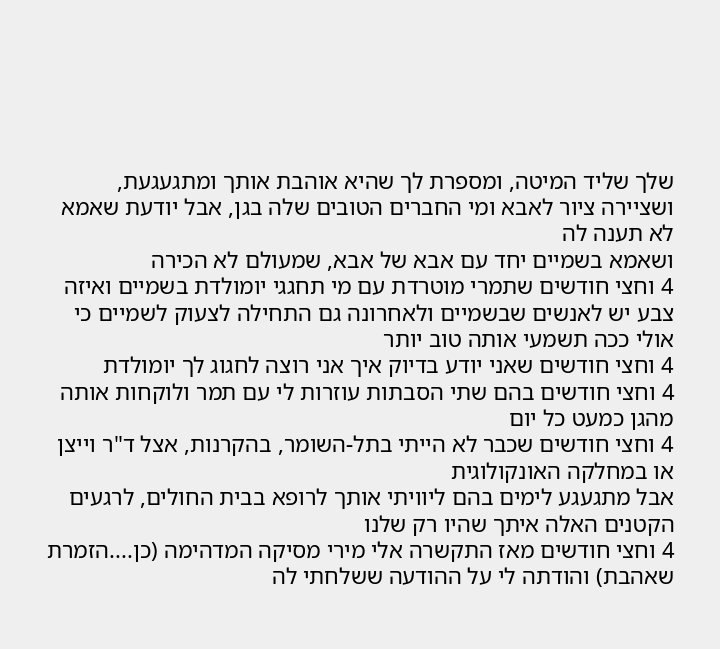שלך שליד המיטה, ומספרת לך שהיא אוהבת אותך ומתגעגעת, ושציירה ציור לאבא ומי החברים הטובים שלה בגן, אבל יודעת שאמא לא תענה לה
ושאמא בשמיים יחד עם אבא של אבא, שמעולם לא הכירה
4 וחצי חודשים שתמרי מוטרדת עם מי תחגגי יומולדת בשמיים ואיזה צבע יש לאנשים שבשמיים ולאחרונה גם התחילה לצעוק לשמיים כי אולי ככה תשמעי אותה טוב יותר
4 וחצי חודשים שאני יודע בדיוק איך אני רוצה לחגוג לך יומולדת
4 וחצי חודשים בהם שתי הסבתות עוזרות לי עם תמר ולוקחות אותה מהגן כמעט כל יום
4 וחצי חודשים שכבר לא הייתי בתל-השומר, בהקרנות, אצל ד"ר וייצן או במחלקה האונקולוגית
אבל מתגעגע לימים בהם ליוויתי אותך לרופא בבית החולים, לרגעים הקטנים האלה איתך שהיו רק שלנו
4 וחצי חודשים מאז התקשרה אלי מירי מסיקה המדהימה (כן....הזמרת שאהבת) והודתה לי על ההודעה ששלחתי לה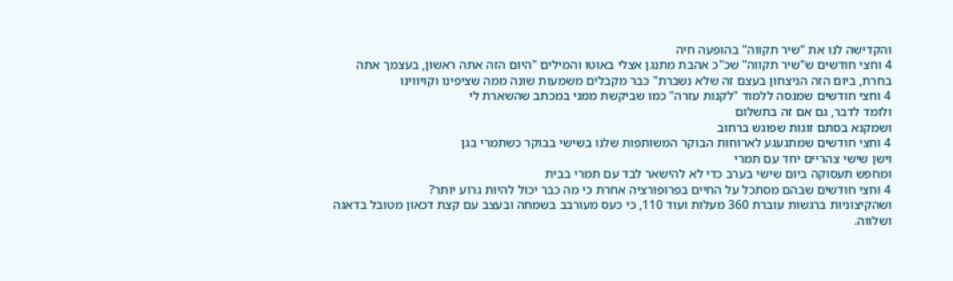והקדישה לנו את "שיר תקווה" בהופעה חיה
4 וחצי חודשים ש"שיר תקווה" שכ"כ אהבת מתנגן אצלי באוטו והמילים "היום הזה אתה ראשון, בעצמך אתה בחרת, ביום הזה הניצחון בעצם זה שלא נשברת" כבר מקבלים משמעות שונה ממה שציפינו וקויווינו
4 וחצי חודשים שמנסה ללמוד "לקנות עזרה" כמו שביקשת ממני במכתב שהשארת לי
ולומד לדבר, גם אם זה בתשלום
ושמקנא בסתם זוגות שפוגש ברחוב
4 וחצי חודשים שמתגעגע לארוחות הבוקר המשותפות שלנו בשישי בבוקר כשתמרי בגן
וישן שישי צהריים יחד עם תמרי
ומחפש תעסוקה ביום שישי בערב כדי לא להישאר לבד עם תמרי בבית
4 וחצי חודשים שבהם מסתכל על החיים בפרופורציה אחרת כי מה כבר יכול להיות גרוע יותר?
ושהקיצוניות ברגשות עוברת 360 מעלות ועוד 110, כי כעס מעורבב בשמחה ובעצב עם קצת דכאון מטובל בדאגה ושלווה.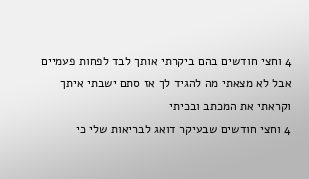4 וחצי חודשים בהם ביקרתי אותך לבד לפחות פעמיים אבל לא מצאתי מה להגיד לך אז סתם ישבתי איתך וקראתי את המכתב ובכיתי
4 וחצי חודשים שבעיקר דואג לבריאות שלי כי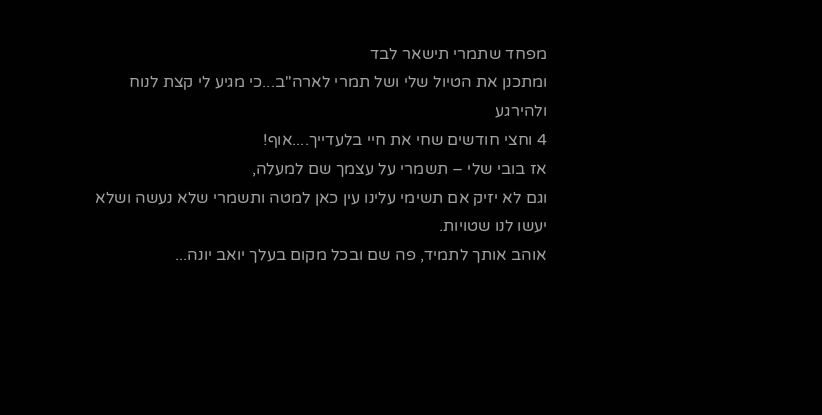מפחד שתמרי תישאר לבד
ומתכנן את הטיול שלי ושל תמרי לארה"ב...כי מגיע לי קצת לנוח ולהירגע
4 וחצי חודשים שחי את חיי בלעדייך....אוף!
אז בובי שלי – תשמרי על עצמך שם למעלה,
וגם לא יזיק אם תשימי עלינו עין כאן למטה ותשמרי שלא נעשה ושלא יעשו לנו שטויות.
אוהב אותך לתמיד, פה שם ובכל מקום בעלך יואב יונה...